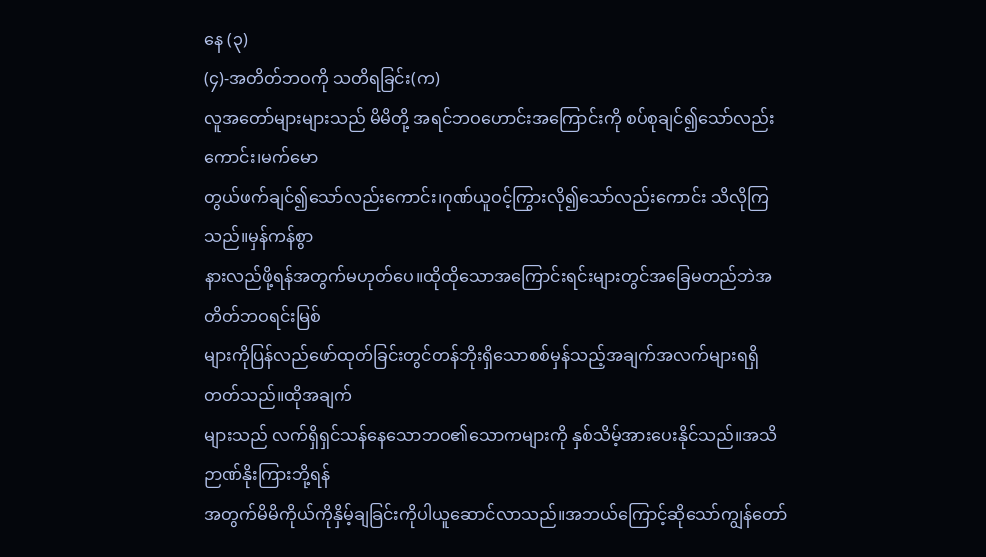နေ (၃)
(၄)-အတိတ်ဘဝကို သတိရခြင်း(က)
လူအတော်များများသည် မိမိတို့ အရင်ဘဝဟောင်းအကြောင်းကို စပ်စုချင်၍သော်လည်းကောင်း၊မက်မော
တွယ်ဖက်ချင်၍သော်လည်းကောင်း၊ဂုဏ်ယူဝင့်ကြွားလို၍သော်လည်းကောင်း သိလိုကြသည်။မှန်ကန်စွာ
နားလည်ဖို့ရန်အတွက်မဟုတ်ပေ။ထိုထိုသောအကြောင်းရင်းများတွင်အခြေမတည်ဘဲအတိတ်ဘဝရင်းမြစ်
များကိုပြန်လည်ဖော်ထုတ်ခြင်းတွင်တန်ဘိုးရှိသောစစ်မှန်သည့်အချက်အလက်များရရှိတတ်သည်။ထိုအချက်
များသည် လက်ရှိရှင်သန်နေသောဘဝ၏သောကများကို နှစ်သိမ့်အားပေးနိုင်သည်။အသိဉာဏ်နိုးကြားဘို့ရန်
အတွက်မိမိကိုယ်ကိုနှိမ့်ချခြင်းကိုပါယူဆောင်လာသည်။အဘယ်ကြောင့်ဆိုသော်ကျွန်တော်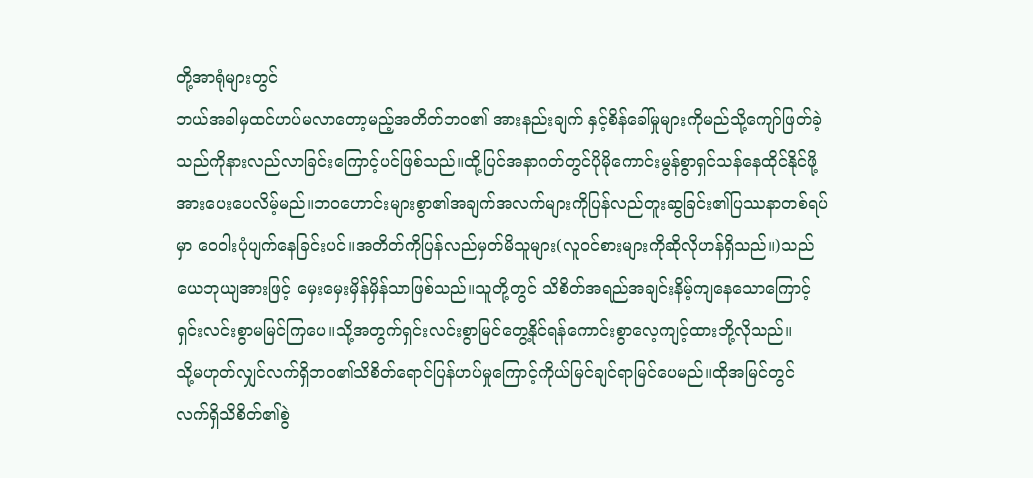တို့အာရုံများတွင်
ဘယ်အခါမှထင်ဟပ်မလာတော့မည့်အတိတ်ဘဝ၏ အားနည်းချက် နှင့်စိန်ခေါ်မှုများကိုမည်သို့ကျော်ဖြတ်ခဲ့
သည်ကိုနားလည်လာခြင်းကြောင့်ပင်ဖြစ်သည်။ထို့ပြင်အနာဂတ်တွင်ပိုမိုကောင်းမွန်စွာရှင်သန်နေထိုင်နိုင်ဖို့
အားပေးပေလိမ့်မည်။ဘဝဟောင်းများစွာ၏အချက်အလက်များကိုပြန်လည်တူးဆွခြင်း၏ပြဿနာတစ်ရပ်
မှာ ဝေဝါးပုံပျက်နေခြင်းပင်။အတိတ်ကိုပြန်လည်မှတ်မိသူများ(လူဝင်စားများကိုဆိုလိုဟန်ရှိသည်။)သည်
ယေဘုယျအားဖြင့် မှေးမှေးမှိန်မှိန်သာဖြစ်သည်။သူတို့တွင် သိစိတ်အရည်အချင်းနိမ့်ကျနေသောကြောင့်
ရှင်းလင်းစွာမမြင်ကြပေ။သို့အတွက်ရှင်းလင်းစွာမြင်တွေ့နိုင်ရန်ကောင်းစွာလေ့ကျင့်ထားဘို့လိုသည်။
သို့မဟုတ်လျှင်လက်ရှိဘဝ၏သိစိတ်ရောင်ပြန်ဟပ်မှုကြောင့်ကိုယ်မြင်ချင်ရာမြင်ပေမည်။ထိုအမြင်တွင်
လက်ရှိသိစိတ်၏စွဲ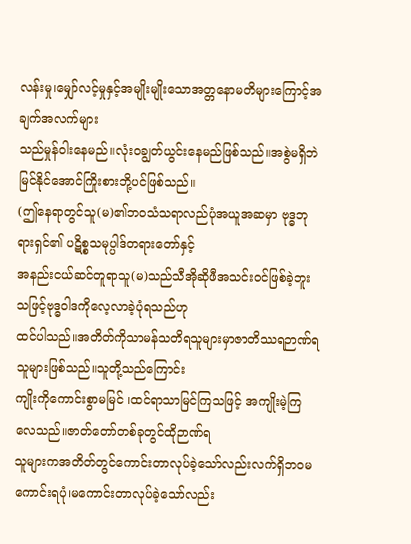လန်းမှု၊မျှော်လင့်မှုနှင့်အမျိုးမျိုးသောအတ္တနောမတိများကြောင့်အချက်အလက်များ
သည်မှုန်ဝါးနေမည်။လုံးဝချွတ်ယွင်းနေမည်ဖြစ်သည်။အစွဲမရှိဘဲမြင်နိုင်အောင်ကြိုးစားဘို့ပင်ဖြစ်သည်။
(ဤနေရာတွင်သူ(မ)၏ဘဝသံသရာလည်ပုံအယူအဆမှာ ဗုဒ္ဓဘုရားရှင်၏ ပဋိစ္စသမုပ္ပါဒ်တရားတော်နှင့်
အနည်းငယ်ဆင်တူရာသူ(မ)သည်သီအိုဆိုဖီအသင်းဝင်ဖြစ်ခဲ့ဘူးသဖြင့်ဗုဒ္ဓဝါဒကိုလေ့လာခဲ့ပုံရသည်ဟု
ထင်ပါသည်။အတိတ်ကိုသာမန်သတိရသူများမှာဇာတိဿရဉာဏ်ရသူများဖြစ်သည်။သူတို့သည်ကြောင်း
ကျိုးကိုကောင်းစွာမမြင် ၊ထင်ရာသာမြင်ကြသဖြင့် အကျိုးမဲ့ကြလေသည်။ဇာတ်တော်တစ်ခုတွင်ထိုဉာဏ်ရ
သူများကအတိတ်တွင်ကောင်းတာလုပ်ခဲ့သော်လည်းလက်ရှိဘဝမကောင်းရပုံ၊မကောင်းတာလုပ်ခဲ့သော်လည်း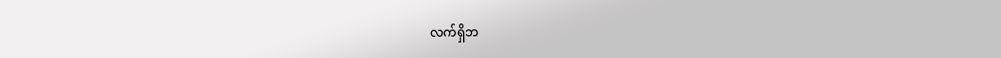လက်ရှိဘ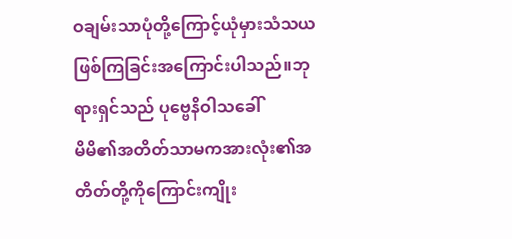ဝချမ်းသာပုံတို့ကြောင့်ယုံမှားသံသယဖြစ်ကြခြင်းအကြောင်းပါသည်။ဘုရားရှင်သည် ပုဗ္ဗေနိဝါသခေါ်
မိမိ၏အတိတ်သာမကအားလုံး၏အတိတ်တို့ကိုကြောင်းကျိုး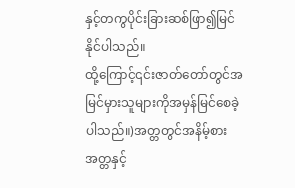နှင့်တကွပိုင်းခြားဆစ်ဖြာ၍မြင်နိုင်ပါသည်။
ထို့ကြောင့်၎င်းဇာတ်တော်တွင်အမြင်မှားသူများကိုအမှန်မြင်စေခဲ့ပါသည်။)အတ္တတွင်အနိမ့်စားအတ္တနှင့်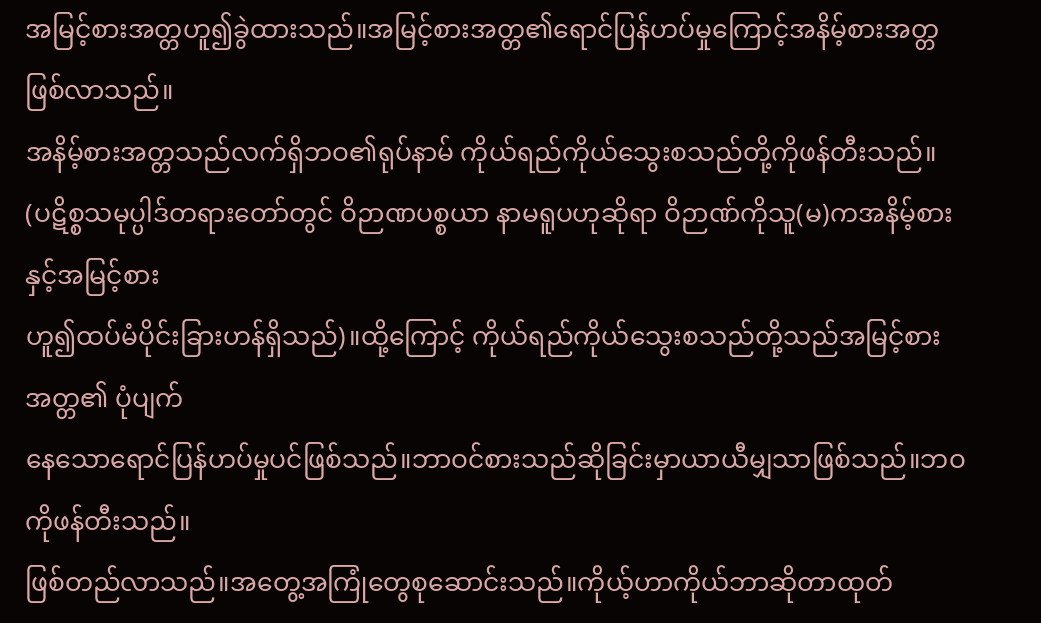အမြင့်စားအတ္တဟူ၍ခွဲထားသည်။အမြင့်စားအတ္တ၏ရောင်ပြန်ဟပ်မှုကြောင့်အနိမ့်စားအတ္တဖြစ်လာသည်။
အနိမ့်စားအတ္တသည်လက်ရှိဘဝ၏ရုပ်နာမ် ကိုယ်ရည်ကိုယ်သွေးစသည်တို့ကိုဖန်တီးသည်။
(ပဋိစ္စသမုပ္ပါဒ်တရားတော်တွင် ဝိဉာဏပစ္စယာ နာမရူပဟုဆိုရာ ဝိဉာဏ်ကိုသူ(မ)ကအနိမ့်စားနှင့်အမြင့်စား
ဟူ၍ထပ်မံပိုင်းခြားဟန်ရှိသည်)။ထို့ကြောင့် ကိုယ်ရည်ကိုယ်သွေးစသည်တို့သည်အမြင့်စားအတ္တ၏ ပုံပျက်
နေသောရောင်ပြန်ဟပ်မှုပင်ဖြစ်သည်။ဘာဝင်စားသည်ဆိုခြင်းမှာယာယီမျှသာဖြစ်သည်။ဘဝကိုဖန်တီးသည်။
ဖြစ်တည်လာသည်။အတွေ့အကြုံတွေစုဆောင်းသည်။ကိုယ့်ဟာကိုယ်ဘာဆိုတာထုတ်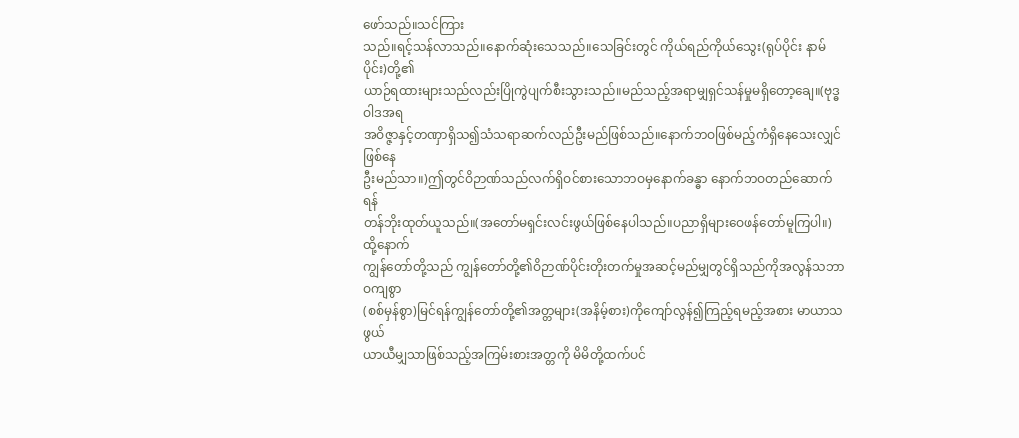ဖော်သည်။သင်ကြား
သည်။ရင့်သန်လာသည်။နောက်ဆုံးသေသည်။သေခြင်းတွင် ကိုယ်ရည်ကိုယ်သွေး(ရုပ်ပိုင်း နာမ်ပိုင်း)တို့၏
ယာဉ်ရထားများသည်လည်းပြိုကွဲပျက်စီးသွားသည်။မည်သည့်အရာမျှရှင်သန်မှုမရှိတော့ချေ။(ဗုဒ္ဓဝါဒအရ
အဝိဇ္ဇာနှင့်တဏှာရှိသ၍သံသရာဆက်လည်ဦးမည်ဖြစ်သည်။နောက်ဘဝဖြစ်မည့်ကံရှိနေသေးလျှင်ဖြစ်နေ
ဦးမည်သာ။)ဤတွင်ဝိဉာဏ်သည်လက်ရှိဝင်စားသောဘဝမှနောက်ခန္ဓာ နောက်ဘဝတည်ဆောက်ရန်
တန်ဘိုးထုတ်ယူသည်။(အတော်မရှင်းလင်းဖွယ်ဖြစ်နေပါသည်။ပညာရှိများဝေဖန်တော်မူကြပါ။)ထို့နောက်
ကျွန်တော်တို့သည် ကျွန်တော်တို့၏ဝိဉာဏ်ပိုင်းတိုးတက်မှုအဆင့်မည်မျှတွင်ရှိသည်ကိုအလွန်သဘာဝကျစွာ
(စစ်မှန်စွာ)မြင်ရန်ကျွန်တော်တို့၏အတ္တများ(အနိမ့်စား)ကိုကျော်လွန်၍ကြည့်ရမည့်အစား မာယာသဖွယ်
ယာယီမျှသာဖြစ်သည့်အကြမ်းစားအတ္တကို မိမိတို့ထက်ပင်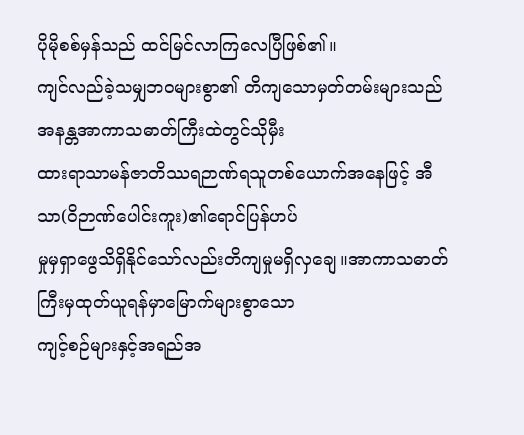ပိုမိုစစ်မှန်သည် ထင်မြင်လာကြလေပြီဖြစ်၏။
ကျင်လည်ခဲ့သမျှဘဝများစွာ၏ တိကျသောမှတ်တမ်းများသည်အနန္တအာကာသဓာတ်ကြီးထဲတွင်သိုမှီး
ထားရာသာမန်ဇာတိဿရဉာဏ်ရသူတစ်ယောက်အနေဖြင့် အီသာ(ဝိဉာဏ်ပေါင်းကူး)၏ရောင်ပြန်ဟပ်
မှုမှရှာဖွေသိရှိနိုင်သော်လည်းတိကျမှုမရှိလှချေ။အာကာသဓာတ်ကြီးမှထုတ်ယူရန်မှာမြောက်များစွာသော
ကျင့်စဉ်များနှင့်အရည်အ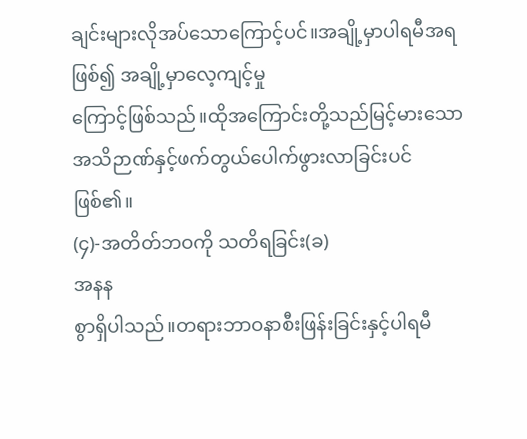ချင်းများလိုအပ်သောကြောင့်ပင်။အချို့မှာပါရမီအရဖြစ်၍ အချို့မှာလေ့ကျင့်မှု
ကြောင့်ဖြစ်သည်။ထိုအကြောင်းတို့သည်မြင့်မားသောအသိဉာဏ်နှင့်ဖက်တွယ်ပေါက်ဖွားလာခြင်းပင်ဖြစ်၏။
(၄)-အတိတ်ဘဝကို သတိရခြင်း(ခ)
အနန
စွာရှိပါသည်။တရားဘာဝနာစီးဖြန်းခြင်းနှင့်ပါရမီ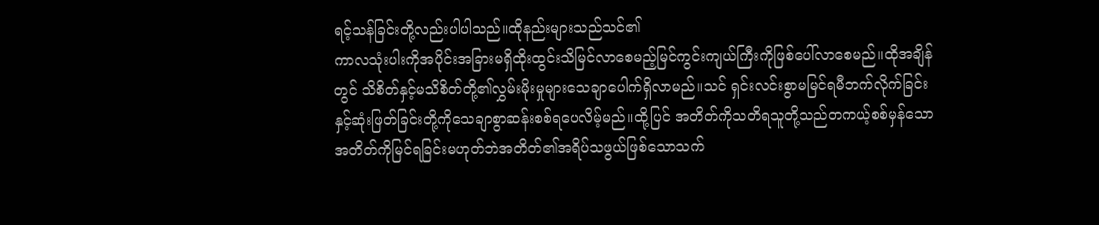ရင့်သန်ခြင်းတို့လည်းပါပါသည်။ထိုနည်းများသည်သင်၏
ကာလသုံးပါးကိုအပိုင်းအခြားမရှိထိုးထွင်းသိမြင်လာစေမည့်မြင်ကွင်းကျယ်ကြီးကိုဖြစ်ပေါ်လာစေမည်။ထိုအချိန်
တွင် သိစိတ်နှင့်မသိစိတ်တို့၏လွှမ်းမိုးမှုများသေချာပေါက်ရှိလာမည်။သင် ရှင်းလင်းစွာမမြင်ရမီဘက်လိုက်ခြင်း
နှင့်ဆုံးဖြတ်ခြင်းတို့ကိုသေချာစွာဆန်းစစ်ရပေလိမ့်မည်။ထို့ပြင် အတိတ်ကိုသတိရသူတို့သည်တကယ့်စစ်မှန်သော
အတိတ်ကိုမြင်ရခြင်းမဟုတ်ဘဲအတိတ်၏အရိပ်သဖွယ်ဖြစ်သောသက်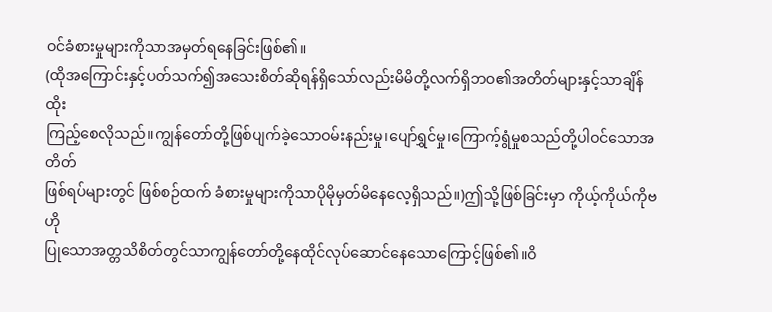ဝင်ခံစားမှုများကိုသာအမှတ်ရနေခြင်းဖြစ်၏။
(ထိုအကြောင်းနှင့်ပတ်သက်၍အသေးစိတ်ဆိုရန်ရှိသော်လည်းမိမိတို့လက်ရှိဘဝ၏အတိတ်များနှင့်သာချိန်ထိုး
ကြည့်စေလိုသည်။ကျွန်တော်တို့ဖြစ်ပျက်ခဲ့သောဝမ်းနည်းမှု၊ပျော်ရွှင်မှု၊ကြောက့်ရွံမှုစသည်တို့ပါဝင်သောအတိတ်
ဖြစ်ရပ်များတွင် ဖြစ်စဉ်ထက် ခံစားမှုများကိုသာပိုမိုမှတ်မိနေလေ့ရှိသည်။)ဤသို့ဖြစ်ခြင်းမှာ ကိုယ့်ကိုယ်ကိုဗဟို
ပြုသောအတ္တသိစိတ်တွင်သာကျွန်တော်တို့နေထိုင်လုပ်ဆောင်နေသောကြောင့်ဖြစ်၏။ဝိ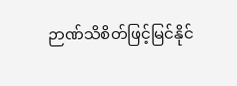ဉာဏ်သိစိတ်ဖြင့်မြင်နိုင်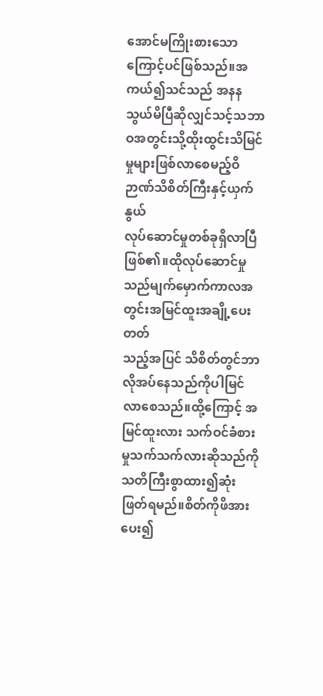အောင်မကြိုးစားသောကြောင့်ပင်ဖြစ်သည်။အကယ်၍သင်သည် အနန
သွယ်မိပြီဆိုလျှင်သင့်သဘာဝအတွင်းသို့ထိုးထွင်းသိမြင်မှုများဖြစ်လာစေမည့်ဝိဉာဏ်သိစိတ်ကြီးနှင့်ယှက်နွယ်
လုပ်ဆောင်မှုတစ်ခုရှိလာပြီဖြစ်၏။ထိုလုပ်ဆောင်မှုသည်မျက်မှောက်ကာလအတွင်းအမြင်ထူးအချို့ပေးတတ်
သည့်အပြင် သိစိတ်တွင်ဘာလိုအပ်နေသည်ကိုပါမြင်လာစေသည်။ထို့ကြောင့် အမြင်ထူးလား သက်ဝင်ခံစား
မှုသက်သက်လားဆိုသည်ကိုသတိကြီးစွာထား၍ဆုံးဖြတ်ရမည်။စိတ်ကိုဖိအားပေး၍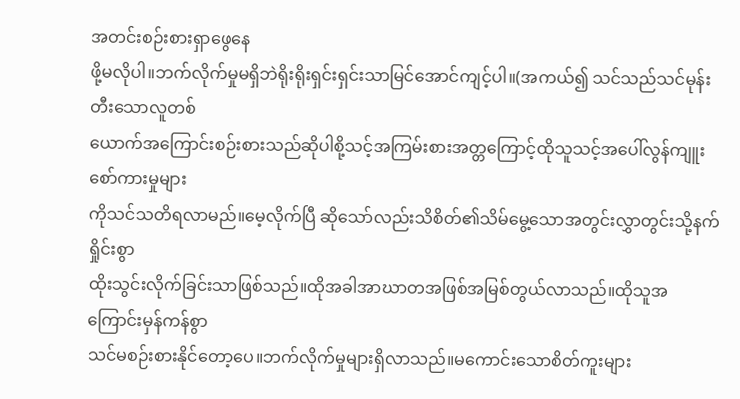အတင်းစဉ်းစားရှာဖွေနေ
ဖို့မလိုပါ။ဘက်လိုက်မှုမရှိဘဲရိုးရိုးရှင်းရှင်းသာမြင်အောင်ကျင့်ပါ။(အကယ်၍ သင်သည်သင်မုန်းတီးသောလူတစ်
ယောက်အကြောင်းစဉ်းစားသည်ဆိုပါစို့သင့်အကြမ်းစားအတ္တကြောင့်ထိုသူသင့်အပေါ်လွန်ကျူးစော်ကားမှုများ
ကိုသင်သတိရလာမည်။မေ့လိုက်ပြီ ဆိုသော်လည်းသိစိတ်၏သိမ်မွေ့သောအတွင်းလွှာတွင်းသို့နက်ရှိုင်းစွာ
ထိုးသွင်းလိုက်ခြင်းသာဖြစ်သည်။ထိုအခါအာဃာတအဖြစ်အမြစ်တွယ်လာသည်။ထိုသူအကြောင်းမှန်ကန်စွာ
သင်မစဉ်းစားနိုင်တော့ပေ။ဘက်လိုက်မှုများရှိလာသည်။မကောင်းသောစိတ်ကူးများ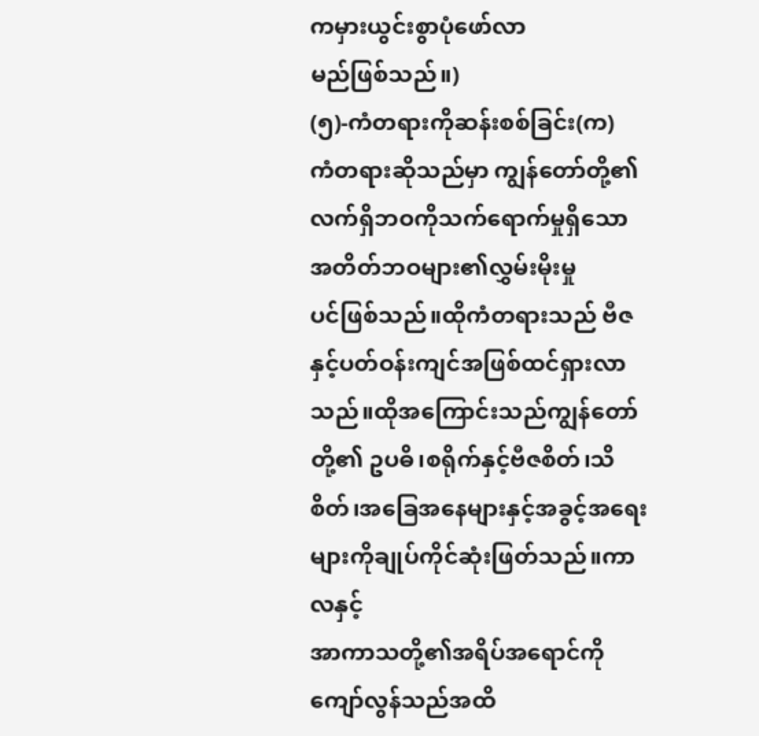ကမှားယွင်းစွာပုံဖော်လာ
မည်ဖြစ်သည်။)
(၅)-ကံတရားကိုဆန်းစစ်ခြင်း(က)
ကံတရားဆိုသည်မှာ ကျွန်တော်တို့၏လက်ရှိဘဝကိုသက်ရောက်မှုရှိသော အတိတ်ဘဝများ၏လွှမ်းမိုးမှု
ပင်ဖြစ်သည်။ထိုကံတရားသည် ဗီဇနှင့်ပတ်ဝန်းကျင်အဖြစ်ထင်ရှားလာသည်။ထိုအကြောင်းသည်ကျွန်တော်
တို့၏ ဥပဓိ၊စရိုက်နှင့်ဗီဇစိတ်၊သိစိတ်၊အခြေအနေများနှင့်အခွင့်အရေးများကိုချုပ်ကိုင်ဆုံးဖြတ်သည်။ကာလနှင့်
အာကာသတို့၏အရိပ်အရောင်ကိုကျော်လွန်သည်အထိ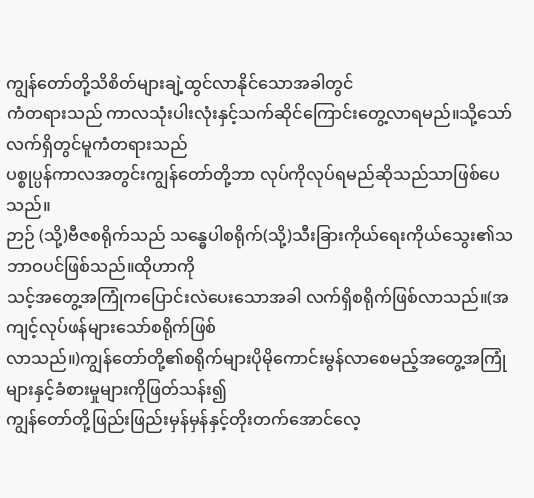ကျွန်တော်တို့သိစိတ်များချဲ့ထွင်လာနိုင်သောအခါတွင်
ကံတရားသည် ကာလသုံးပါးလုံးနှင့်သက်ဆိုင်ကြောင်းတွေ့လာရမည်။သို့သော်လက်ရှိတွင်မူကံတရားသည်
ပစ္စုပ္ပန်ကာလအတွင်းကျွန်တော်တို့ဘာ လုပ်ကိုလုပ်ရမည်ဆိုသည်သာဖြစ်ပေသည်။
ဉာဉ် (သို့)ဗီဇစရိုက်သည် သန္ဓေပါစရိုက်(သို့)သီးခြားကိုယ်ရေးကိုယ်သွေး၏သဘာဝပင်ဖြစ်သည်။ထိုဟာကို
သင့်အတွေ့အကြုံကပြောင်းလဲပေးသောအခါ လက်ရှိစရိုက်ဖြစ်လာသည်။(အကျင့်လုပ်ဖန်များသော်စရိုက်ဖြစ်
လာသည်။)ကျွန်တော်တို့၏စရိုက်များပိုမိုကောင်းမွန်လာစေမည့်အတွေ့အကြုံများနှင့်ခံစားမှုများကိုဖြတ်သန်း၍
ကျွန်တော်တို့ဖြည်းဖြည်းမှန်မှန်နှင့်တိုးတက်အောင်လေ့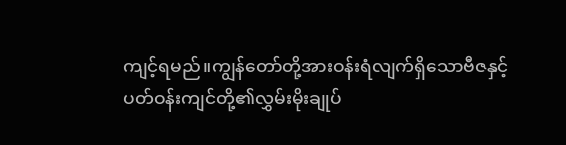ကျင့်ရမည်။ကျွန်တော်တို့အားဝန်းရံလျက်ရှိသောဗီဇနှင့်
ပတ်ဝန်းကျင်တို့၏လွှမ်းမိုးချုပ်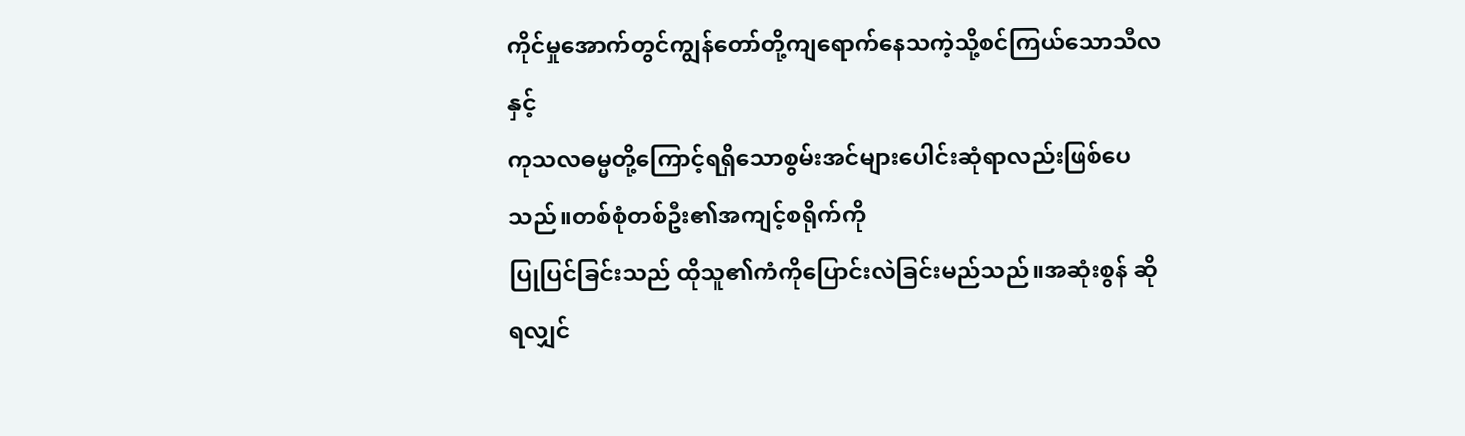ကိုင်မှုအောက်တွင်ကျွန်တော်တို့ကျရောက်နေသကဲ့သို့စင်ကြယ်သောသီလနှင့်
ကုသလဓမ္မတို့ကြောင့်ရရှိသောစွမ်းအင်များပေါင်းဆုံရာလည်းဖြစ်ပေသည်။တစ်စုံတစ်ဦး၏အကျင့်စရိုက်ကို
ပြုပြင်ခြင်းသည် ထိုသူ၏ကံကိုပြောင်းလဲခြင်းမည်သည်။အဆုံးစွန် ဆိုရလျှင်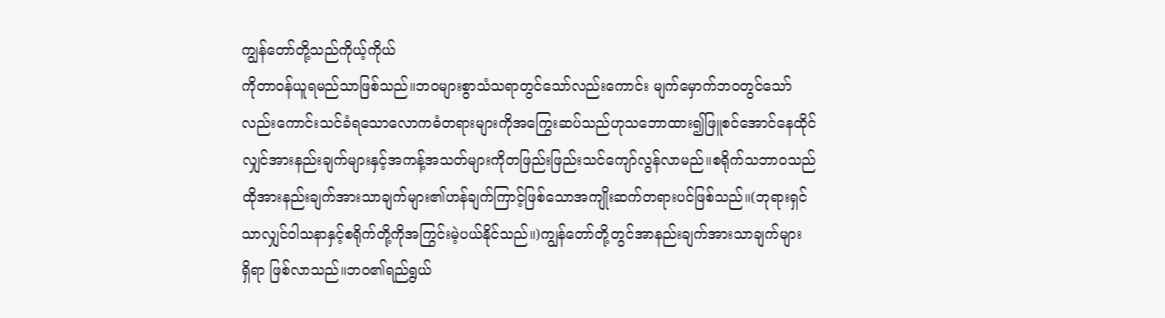ကျွန်တော်တို့သည်ကိုယ့်ကိုယ်
ကိုတာဝန်ယူရမည်သာဖြစ်သည်။ဘဝများစွာသံသရာတွင်သော်လည်းကောင်း မျက်မှောက်ဘဝတွင်သော်
လည်းကောင်းသင်ခံရသောလောကဓံတရားများကိုအကြွေးဆပ်သည်ဟုသဘောထား၍ဖြူစင်အောင်နေထိုင်
လျှင်အားနည်းချက်များနှင့်အကန့်အသတ်များကိုတဖြည်းဖြည်းသင်ကျော်လွန်လာမည်။စရိုက်သဘာဝသည်
ထိုအားနည်းချက်အားသာချက်များ၏ဟန်ချက်ကြာင့်ဖြစ်သောအကျိုးဆက်တရားပင်ဖြစ်သည်။(ဘုရားရှင်
သာလျှင်ဝါသနာနှင့်စရိုက်တို့ကိုအကြွင်းမဲ့ပယ်နိုင်သည်။)ကျွန်တော်တို့တွင်အာနည်းချက်အားသာချက်များ
ရှိရာ ဖြစ်လာသည်။ဘဝ၏ရည်ရွယ်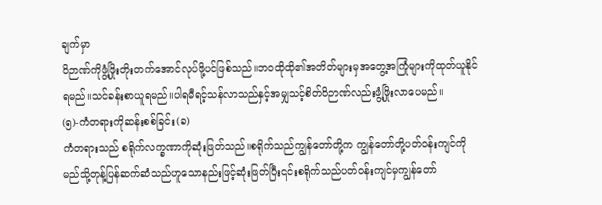ချက်မှာ
ဝိဉာဏ်ကိုဖွံ့ဖြိုးတိုးတက်အောင်လုပ်ဖို့ပင်ဖြစ်သည်။ဘဝထိုထို၏အတိတ်များမှအတွေ့အကြုံများကိုထုတ်ယူနိုင်
ရမည်။သင်ခန်းစာယူရမည်။ပါရမီရင့်သန်လာသည်နှင့်အမျှသင့်စိတ်ဝိဉာဏ်လည်းဖွံ့ဖြိုးလာပေမည်။
(၅)-ကံတရားကိုဆန်းစစ်ခြင်း(ခ)
ကံတရားသည် စရိုက်လက္ခဏာကိုဆုံးဖြတ်သည်။စရိုက်သည်ကျွန်တော်တို့က ကျွန်တော်တို့ပတ်ဝန်းကျင်ကို
မည်သို့တုန့်ပြန်ဆက်ဆံသည်ဟူသောနည်းဖြင့်ဆုံးဖြတ်ပြီး၎င်းစရိုက်သည်ပတ်ဝန်းကျင်မှကျွန်တော်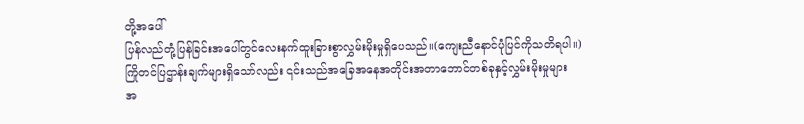တို့အပေါ်
ပြန်လည်တုံ့ပြန်ခြင်းအပေါ်တွင်လေးနက်ထူးခြားစွာလွှမ်းမိုးမှုရှိပေသည်။(ကျေးညီနောင်ပုံပြင်ကိုသတိရပါ။)
ကြိုတင်ပြဌာန်းချက်များရှိသော်လည်း ၎င်းသည်အခြေအနေအတိုင်းအတာဘောင်တစ်ခုနှင့်လွှမ်းမိုးမှုများ
အ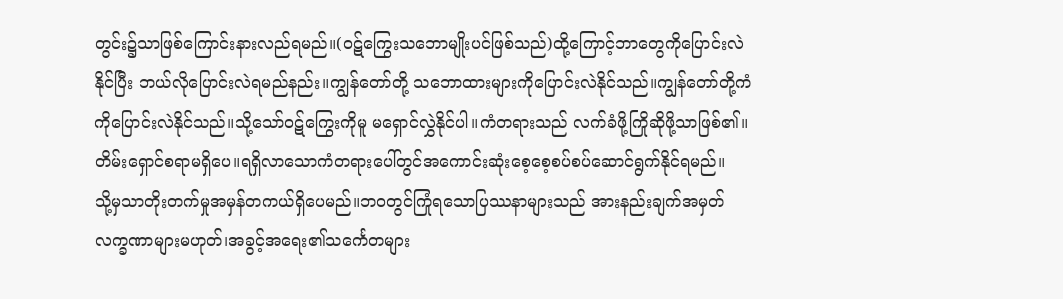တွင်း၌သာဖြစ်ကြောင်းနားလည်ရမည်။(ဝဋ်ကြွေးသဘောမျိုးပင်ဖြစ်သည်)ထို့ကြောင့်ဘာတွေကိုပြောင်းလဲ
နိုင်ပြီး ဘယ်လိုပြောင်းလဲရမည်နည်း။ကျွန်တော်တို့ သဘောထားများကိုပြောင်းလဲနိုင်သည်။ကျွန်တော်တို့ကံ
ကိုပြောင်းလဲနိုင်သည်။သို့သော်ဝဋ်ကြွေးကိုမူ မရှောင်လွှဲနိုင်ပါ။ကံတရားသည် လက်ခံဖို့ကြိုဆိုဖို့သာဖြစ်၏။
တိမ်းရှောင်စရာမရှိပေ။ရရှိလာသောကံတရားပေါ်တွင်အကောင်းဆုံးစေ့စေ့စပ်စပ်ဆောင်ရွက်နိုင်ရမည်။
သို့မှသာတိုးတက်မှုအမှန်တကယ်ရှိပေမည်။ဘဝတွင်ကြုံရသောပြဿနာများသည် အားနည်းချက်အမှတ်
လက္ခဏာများမဟုတ်၊အခွင့်အရေး၏သင်္ကေတများ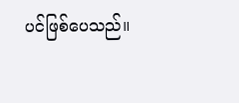ပင်ဖြစ်ပေသည်။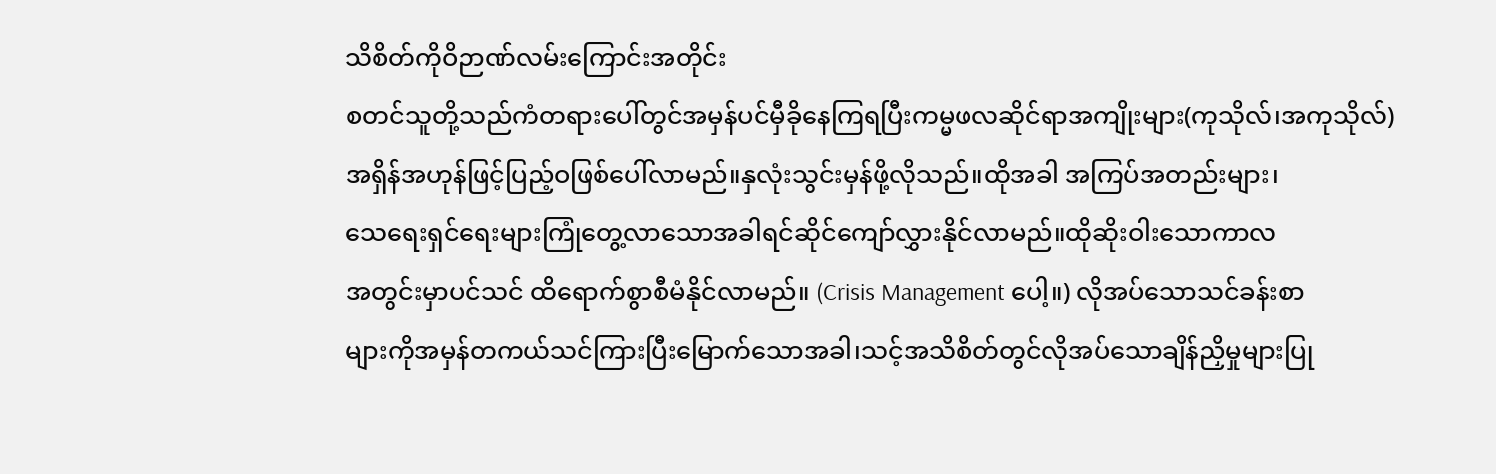သိစိတ်ကိုဝိဉာဏ်လမ်းကြောင်းအတိုင်း
စတင်သူတို့သည်ကံတရားပေါ်တွင်အမှန်ပင်မှီခိုနေကြရပြီးကမ္မဖလဆိုင်ရာအကျိုးများ(ကုသိုလ်၊အကုသိုလ်)
အရှိန်အဟုန်ဖြင့်ပြည့်ဝဖြစ်ပေါ်လာမည်။နှလုံးသွင်းမှန်ဖို့လိုသည်။ထိုအခါ အကြပ်အတည်းများ၊
သေရေးရှင်ရေးများကြုံတွေ့လာသောအခါရင်ဆိုင်ကျော်လွှားနိုင်လာမည်။ထိုဆိုးဝါးသောကာလ
အတွင်းမှာပင်သင် ထိရောက်စွာစီမံနိုင်လာမည်။ (Crisis Management ပေါ့။) လိုအပ်သောသင်ခန်းစာ
များကိုအမှန်တကယ်သင်ကြားပြီးမြောက်သောအခါ၊သင့်အသိစိတ်တွင်လိုအပ်သောချိန်ညှိမှုများပြု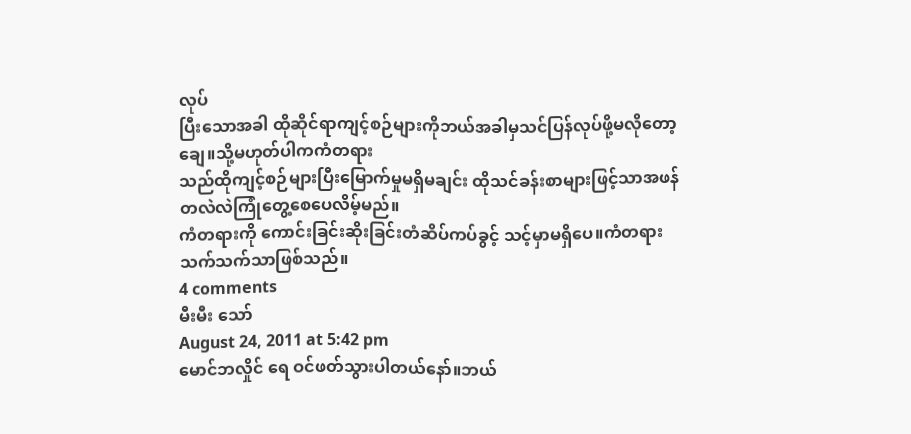လုပ်
ပြီးသောအခါ ထိုဆိုင်ရာကျင့်စဉ်များကိုဘယ်အခါမှသင်ပြန်လုပ်ဖို့မလိုတော့ချေ။သို့မဟုတ်ပါကကံတရား
သည်ထိုကျင့်စဉ်များပြီးမြောက်မှုမရှိမချင်း ထိုသင်ခန်းစာများဖြင့်သာအဖန်တလဲလဲကြုံတွေ့စေပေလိမ့်မည်။
ကံတရားကို ကောင်းခြင်းဆိုးခြင်းတံဆိပ်ကပ်ခွင့် သင့်မှာမရှိပေ။ကံတရားသက်သက်သာဖြစ်သည်။
4 comments
မီးမီး သော်
August 24, 2011 at 5:42 pm
မောင်ဘလှိုင် ရေ ဝင်ဖတ်သွားပါတယ်နော်။ဘယ်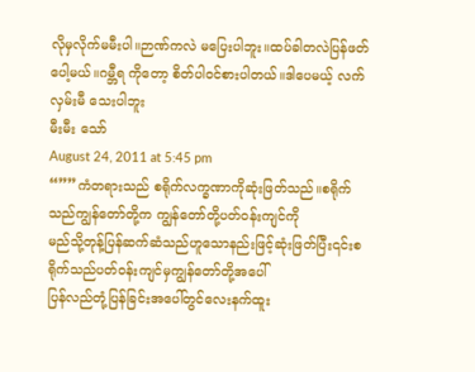လိုမှလိုက်မမီးပါ။ဉာဏ်ကလဲ မပြေးပါဘူး။ထပ်ခါတလဲပြန်ဖတ်ပေါ့မယ်။ဂမ္ဘီရ ကိုတော့ စိတ်ပါဝင်စားပါတယ်။ဒါပေမယ့် လက်လှမ်းမီ သေးပါဘူး
မီးမီး သော်
August 24, 2011 at 5:45 pm
“””ကံတရားသည် စရိုက်လက္ခဏာကိုဆုံးဖြတ်သည်။စရိုက်သည်ကျွန်တော်တို့က ကျွန်တော်တို့ပတ်ဝန်းကျင်ကို
မည်သို့တုန့်ပြန်ဆက်ဆံသည်ဟူသောနည်းဖြင့်ဆုံးဖြတ်ပြီး၎င်းစရိုက်သည်ပတ်ဝန်းကျင်မှကျွန်တော်တို့အပေါ်
ပြန်လည်တုံ့ပြန်ခြင်းအပေါ်တွင်လေးနက်ထူး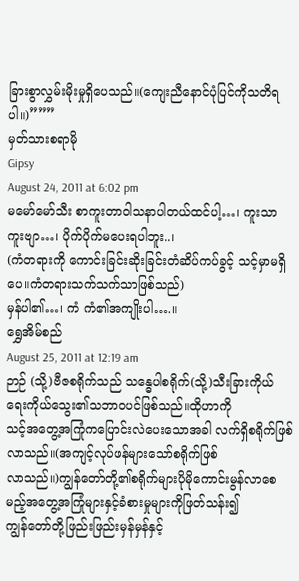ခြားစွာလွှမ်းမိုးမှုရှိပေသည်။(ကျေးညီနောင်ပုံပြင်ကိုသတိရပါ။)”””
မှတ်သားစရာမို
Gipsy
August 24, 2011 at 6:02 pm
မမော်မော်သီး စာကူးတာဝါသနာပါတယ်ထင်ပါ့…၊ ကူးသာကူးဗျာ…၊ ပိုက်ပိုက်မပေးရပါဘူး..၊
(ကံတရားကို ကောင်းခြင်းဆိုးခြင်းတံဆိပ်ကပ်ခွင့် သင့်မှာမရှိပေ။ကံတရားသက်သက်သာဖြစ်သည်)
မှန်ပါ၏…၊ ကံ ကံ၏အကျိုးပါ….။
ရွှေအိမ်စည်
August 25, 2011 at 12:19 am
ဉာဉ် (သို့)ဗီဇစရိုက်သည် သန္ဓေပါစရိုက်(သို့)သီးခြားကိုယ်ရေးကိုယ်သွေး၏သဘာဝပင်ဖြစ်သည်။ထိုဟာကို
သင့်အတွေ့အကြုံကပြောင်းလဲပေးသောအခါ လက်ရှိစရိုက်ဖြစ်လာသည်။(အကျင့်လုပ်ဖန်များသော်စရိုက်ဖြစ်
လာသည်။)ကျွန်တော်တို့၏စရိုက်များပိုမိုကောင်းမွန်လာစေမည့်အတွေ့အကြုံများနှင့်ခံစားမှုများကိုဖြတ်သန်း၍
ကျွန်တော်တို့ဖြည်းဖြည်းမှန်မှန်နှင့်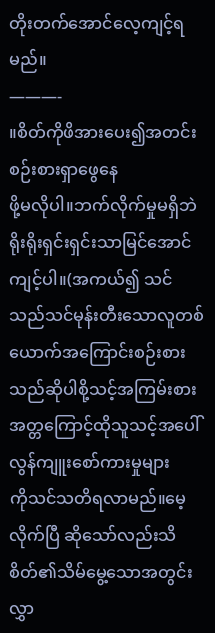တိုးတက်အောင်လေ့ကျင့်ရမည်။
———-
။စိတ်ကိုဖိအားပေး၍အတင်းစဉ်းစားရှာဖွေနေ
ဖို့မလိုပါ။ဘက်လိုက်မှုမရှိဘဲရိုးရိုးရှင်းရှင်းသာမြင်အောင်ကျင့်ပါ။(အကယ်၍ သင်သည်သင်မုန်းတီးသောလူတစ်
ယောက်အကြောင်းစဉ်းစားသည်ဆိုပါစို့သင့်အကြမ်းစားအတ္တကြောင့်ထိုသူသင့်အပေါ်လွန်ကျူးစော်ကားမှုများ
ကိုသင်သတိရလာမည်။မေ့လိုက်ပြီ ဆိုသော်လည်းသိစိတ်၏သိမ်မွေ့သောအတွင်းလွှာ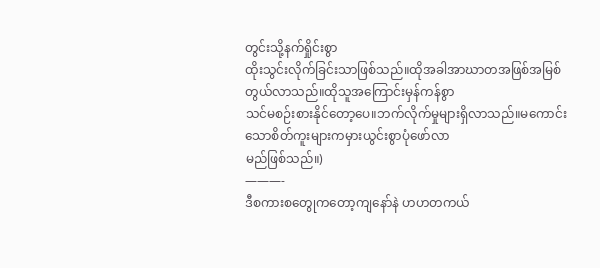တွင်းသို့နက်ရှိုင်းစွာ
ထိုးသွင်းလိုက်ခြင်းသာဖြစ်သည်။ထိုအခါအာဃာတအဖြစ်အမြစ်တွယ်လာသည်။ထိုသူအကြောင်းမှန်ကန်စွာ
သင်မစဉ်းစားနိုင်တော့ပေ။ဘက်လိုက်မှုများရှိလာသည်။မကောင်းသောစိတ်ကူးများကမှားယွင်းစွာပုံဖော်လာ
မည်ဖြစ်သည်။)
———-
ဒီစကားစတွေုကတော့ကျနော်နဲ ဟဟတကယ်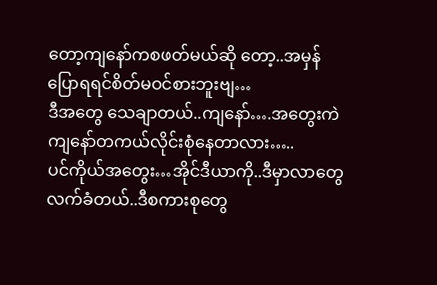တော့ကျနော်ကစဖတ်မယ်ဆို တော့..အမှန်ပြောရရင်စိတ်မဝင်စားဘူးဗျ…
ဒီအတွေ သေချာတယ်..ကျနော်….အတွေးကဲ
ကျနော်တကယ်လိုင်းစုံနေတာလား…..
ပင်ကိုယ်အတွေး…အိုင်ဒီယာကို..ဒီမှာလာတွေ
လက်ခံတယ်..ဒီစကားစုတွေ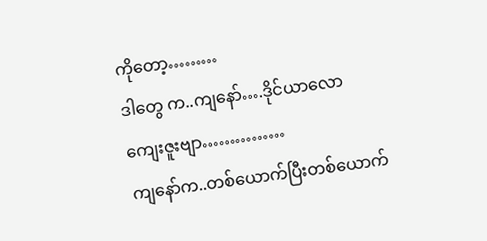ကိုတော့………
ဒါတွေ က..ကျနော်….ဒိုင်ယာလော
ကျေးဇူးဗျာ……………
ကျနော်က..တစ်ယောက်ပြီးတစ်ယောက်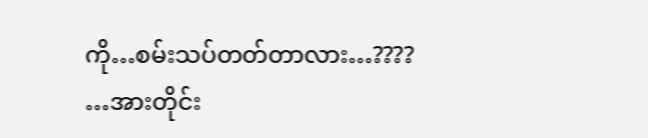ကို…စမ်းသပ်တတ်တာလား…????
…အားတိုင်း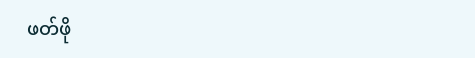ဖတ်ဖို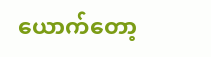ယောက်တော့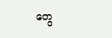တွေ